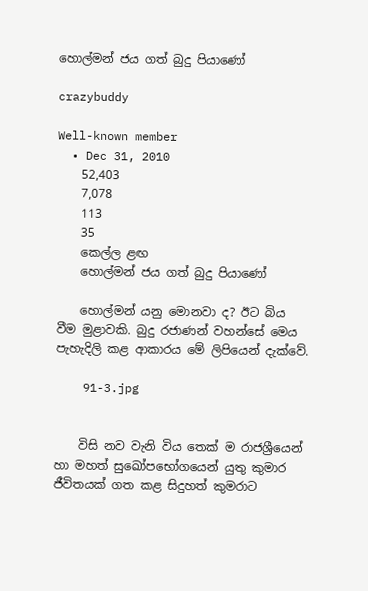හොල්මන් ජය ගත් බුදු පියාණෝ

crazybuddy

Well-known member
  • Dec 31, 2010
    52,403
    7,078
    113
    35
    කෙල්ල ළඟ
    හොල්මන් ජය ගත් බුදු පියාණෝ

    හොල්මන් යනු මොනවා ද? ඊට බිය වීම මුළාවකි. බුදු රජාණන් වහන්සේ මෙය පැහැදිලි කළ ආකාරය මේ ලිපියෙන් දැක්වේ.

    91-3.jpg


    විසි නව වැනි විය තෙක් ම රාජශ්‍රීයෙන් හා මහත් සුඛෝපභෝගයෙන් යුතු කුමාර ජීවිතයක් ගත කළ සිදුහත් කුමරාට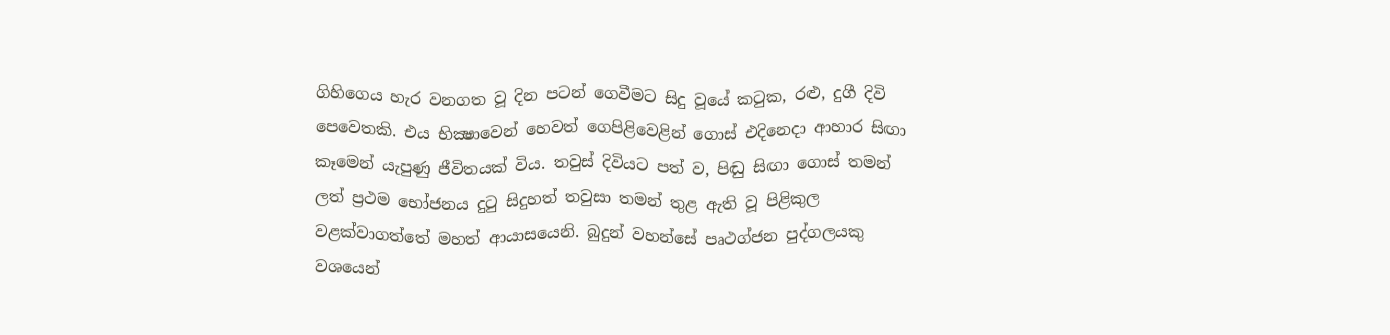ගිහිගෙය හැර වනගත වූ දින පටන් ගෙවීමට සිදු වූයේ කටුක, රළු, දුගී දිවි පෙවෙතකි. එය භික්‍ෂාවෙන් හෙවත් ගෙපිළිවෙළින් ගොස් එදිනෙදා ආහාර සිඟා කෑමෙන් යැපුණු ජීවිතයක් විය. තවුස් දිවියට පත් ව, පිඬු සිඟා ගොස් තමන් ලත් ප්‍රථම භෝජනය දුටු සිදුහත් තවුසා තමන් තුළ ඇති වූ පිළිකුල වළක්වාගත්තේ මහත් ආයාසයෙනි. බුදුන් වහන්සේ පෘථග්ජන පුද්ගලයකු වශයෙන්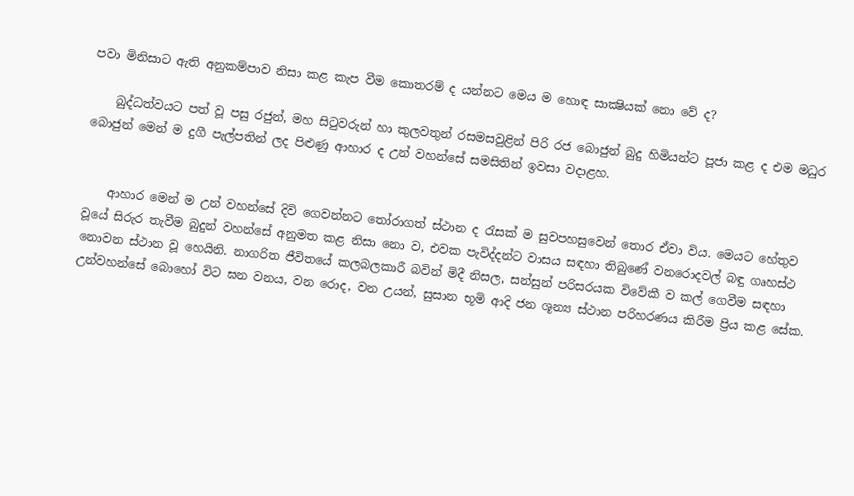පවා මිනිසාට ඇති අනුකම්පාව නිසා කළ කැප වීම කොතරම් ද යන්නට මෙය ම හොඳ සාක්‍ෂියක් නො වේ ද?

    බුද්ධත්වයට පත් වූ පසු රජුන්, මහ සිටුවරුන් හා කුලවතුන් රසමසවුළින් පිරි රජ බොජුන් බුදු හිමියන්ට පූජා කළ ද එම මධුර බොජුන් මෙන් ම දුගී පැල්පතින් ලද පිළුණු ආහාර ද උන් වහන්සේ සමසිතින් ඉවසා වදාළහ.


    ආහාර මෙන් ම උන් වහන්සේ දිවි ගෙවන්නට තෝරාගත් ස්ථාන ද රැසක් ම සුවපහසුවෙන් තොර ඒවා විය. මෙයට හේතුව වූයේ සිරුර තැවීම බුදුන් වහන්සේ අනුමත කළ නිසා නො ව, එවක පැවිද්දන්ට වාසය සඳහා තිබුණේ වනරොදවල් බඳු ගෘහස්ථ නොවන ස්ථාන වූ හෙයිනි. නාගරිත ජීවිතයේ කලබලකාරී බවින් මිදී නිසල, සන්සුන් පරිසරයක විවේකී ව කල් ගෙවීම සඳහා උන්වහන්සේ බොහෝ විට ඝන වනය, වන රොද, වන උයන්, සුසාන භූමි ආදි ජන ශූන්‍ය ස්ථාන පරිහරණය කිරීම ප්‍රිය කළ සේක.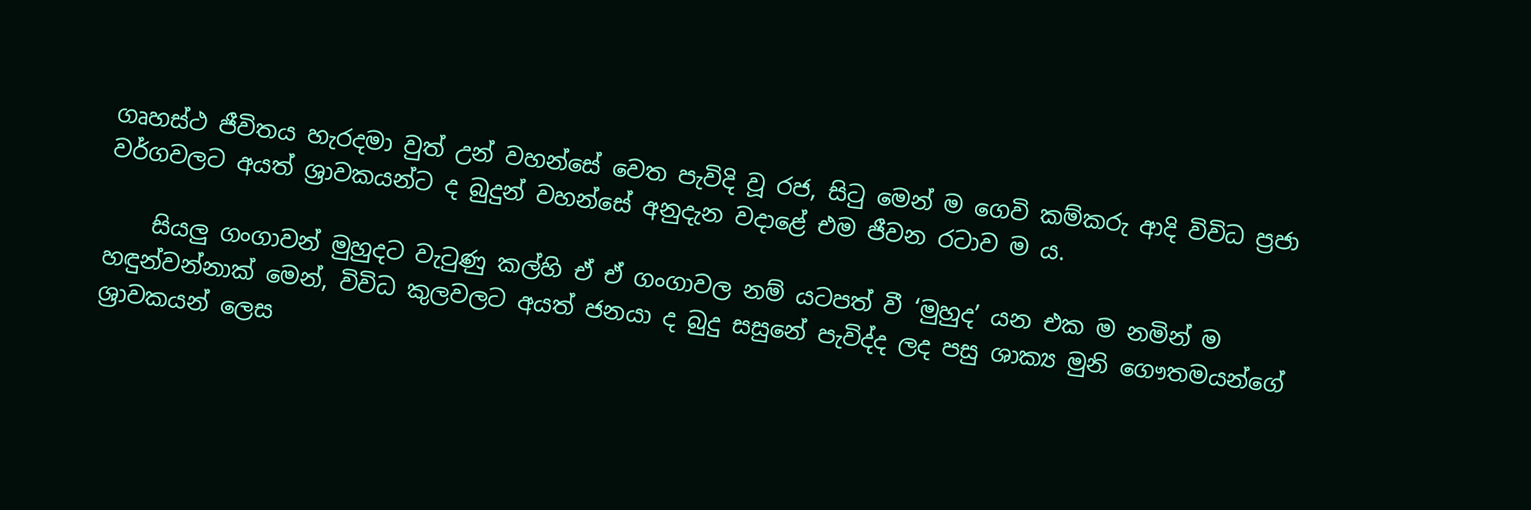ගෘහස්ථ ජීවිතය හැරදමා වුත් උන් වහන්සේ වෙත පැවිදි වූ රජ, සිටු මෙන් ම ගෙවි කම්කරු ආදි විවිධ ප්‍රජා වර්ගවලට අයත් ශ්‍රාවකයන්ට ද බුදුන් වහන්සේ අනුදැන වදාළේ එම ජීවන රටාව ම ය.

    සියලු ගංගාවන් මුහුදට වැටුණු කල්හි ඒ ඒ ගංගාවල නම් යටපත් වී ‘මුහුද’ යන එක ම නමින් ම හඳුන්වන්නාක් මෙන්, විවිධ කුලවලට අයත් ජනයා ද බුදු සසුනේ පැවිද්ද ලද පසු ශාක්‍ය මුනි ගෞතමයන්ගේ ශ්‍රාවකයන් ලෙස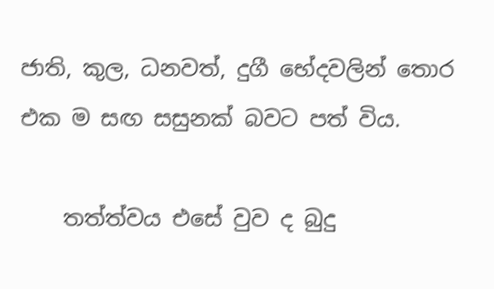ජාති, කුල, ධනවත්, දුගී භේදවලින් තොර එක ම සඟ සසුනක් බවට පත් විය.

    තත්ත්වය එසේ වුව ද බුදු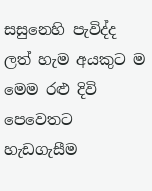සසුනෙහි පැවිද්ද ලත් හැම අයකුට ම මෙම රළු දිවි පෙවෙතට හැඩගැසීම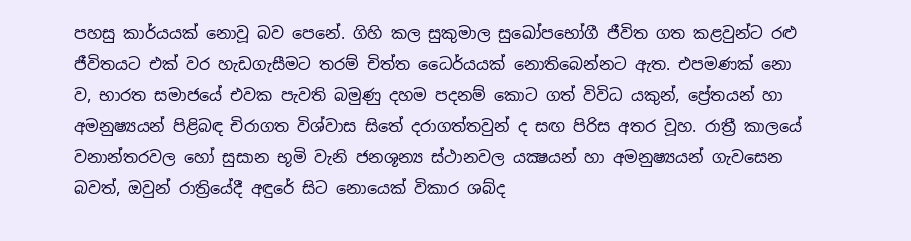පහසු කාර්යයක් නොවූ බව පෙනේ. ගිහි කල සුකුමාල සුඛෝපභෝගී ජීවිත ගත කළවුන්ට රළු ජීවිතයට එක් වර හැඩගැසීමට තරම් චිත්ත ධෛර්යයක් නොතිබෙන්නට ඇත. එපමණක් නො ව, භාරත සමාජයේ එවක පැවති බමුණු දහම පදනම් කොට ගත් විවිධ යකුන්, ප්‍රේතයන් හා අමනුෂ්‍යයන් පිළිබඳ චිරාගත විශ්වාස සිතේ දරාගත්තවුන් ද සඟ පිරිස අතර වූහ. රාත්‍රී කාලයේ වනාන්තරවල හෝ සුසාන භූමි වැනි ජනශූන්‍ය ස්ථානවල යක්‍ෂයන් හා අමනුෂ්‍යයන් ගැවසෙන බවත්, ඔවුන් රාත්‍රියේදී අඳුරේ සිට නොයෙක් විකාර ශබ්ද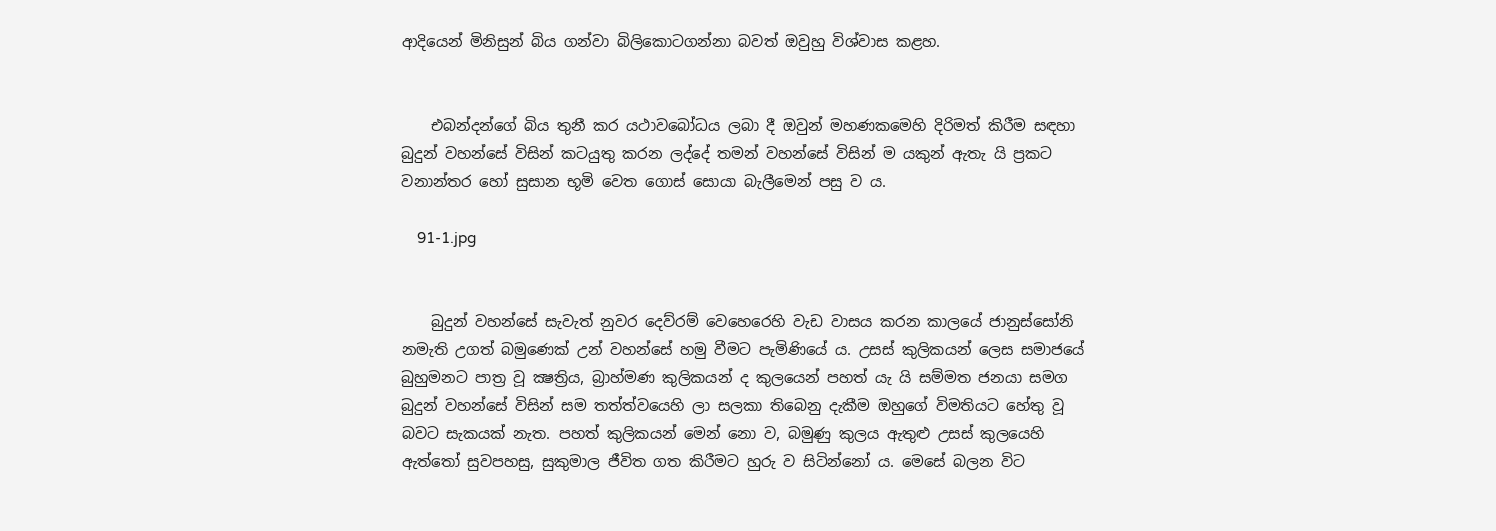ආදියෙන් මිනිසුන් බිය ගන්වා බිලිකොටගන්නා බවත් ඔවුහු විශ්වාස කළහ.


    එබන්දන්ගේ බිය තුනී කර යථාවබෝධය ලබා දී ඔවුන් මහණකමෙහි දිරිමත් කිරීම සඳහා බුදුන් වහන්සේ විසින් කටයුතු කරන ලද්දේ තමන් වහන්සේ විසින් ම යකුන් ඇතැ යි ප්‍රකට වනාන්තර හෝ සුසාන භූමි වෙත ගොස් සොයා බැලීමෙන් පසු ව ය.

    91-1.jpg


    බුදුන් වහන්සේ සැවැත් නුවර දෙව්රම් වෙහෙරෙහි වැඩ වාසය කරන කාලයේ ජානුස්සෝනි නමැති උගත් බමුණෙක් උන් වහන්සේ හමු වීමට පැමිණියේ ය. උසස් කුලිකයන් ලෙස සමාජයේ බුහුමනට පාත්‍ර වූ ක්‍ෂත්‍රිය, බ්‍රාහ්මණ කුලිකයන් ද කුලයෙන් පහත් යැ යි සම්මත ජනයා සමග බුදුන් වහන්සේ විසින් සම තත්ත්වයෙහි ලා සලකා තිබෙනු දැකීම ඔහුගේ විමතියට හේතු වූ බවට සැකයක් නැත. පහත් කුලිකයන් මෙන් නො ව, බමුණු කුලය ඇතුළු උසස් කුලයෙහි ඇත්තෝ සුවපහසු, සුකුමාල ජීවිත ගත කිරීමට හුරු ව සිටින්නෝ ය. මෙසේ බලන විට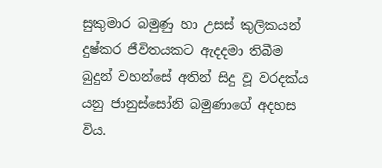සුකුමාර බමුණු හා උසස් කුලිකයන් දුෂ්කර ජීවිතයකට ඇදදමා තිබීම බුදුන් වහන්සේ අතින් සිදු වූ වරදක්ය යනු ජානුස්සෝනි බමුණාගේ අදහස විය.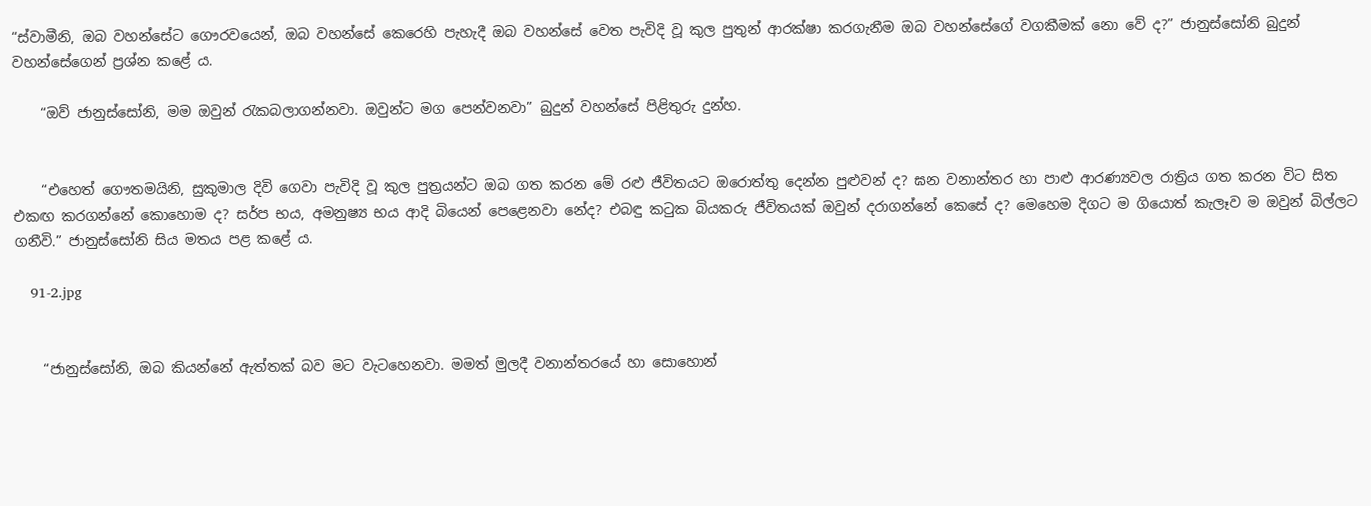“ස්වාමීනි, ඔබ වහන්සේට ගෞරවයෙන්, ඔබ වහන්සේ කෙරෙහි පැහැදී ඔබ වහන්සේ වෙත පැවිදි වූ කුල පුතුන් ආරක්ෂා කරගැනීම ඔබ වහන්සේගේ වගකීමක් නො වේ ද?” ජානුස්සෝනි බුදුන් වහන්සේගෙන් ප්‍රශ්න කළේ ය.

    “ඔව් ජානුස්සෝනි, මම ඔවුන් රැකබලාගන්නවා. ඔවුන්ට මග පෙන්වනවා” බුදුන් වහන්සේ පිළිතුරු දුන්හ.


    “එහෙත් ගෞතමයිනි, සුකුමාල දිවි ගෙවා පැවිදි වූ කුල පුත්‍රයන්ට ඔබ ගත කරන මේ රළු ජීවිතයට ඔරොත්තු දෙන්න පුළුවන් ද? ඝන වනාන්තර හා පාළු ආරණ්‍යවල රාත්‍රිය ගත කරන විට සිත එකඟ කරගන්නේ කොහොම ද? සර්ප භය, අමනුෂ්‍ය භය ආදි බියෙන් පෙළෙනවා නේද? එබඳු කටුක බියකරු ජීවිතයක් ඔවුන් දරාගන්නේ කෙසේ ද? මෙහෙම දිගට ම ගියොත් කැලෑව ම ඔවුන් බිල්ලට ගනීවි.” ජානුස්සෝනි සිය මතය පළ කළේ ය.

    91-2.jpg


    “ජානුස්සෝනි, ඔබ කියන්නේ ඇත්තක් බව මට වැටහෙනවා. මමත් මුලදී වනාන්තරයේ හා සොහොන්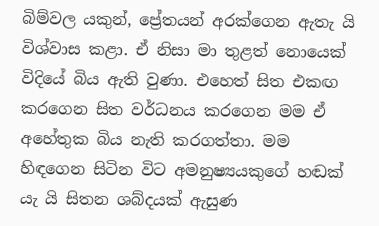බිම්වල යකුන්, ප්‍රේතයන් අරක්ගෙන ඇතැ යි විශ්වාස කළා. ඒ නිසා මා තුළත් නොයෙක් විදියේ බිය ඇති වුණා. එහෙත් සිත එකඟ කරගෙන සිත වර්ධනය කරගෙන මම ඒ අහේතුක බිය නැති කරගත්තා. මම හිඳගෙන සිටින විට අමනුෂ්‍යයකුගේ හඬක් යැ යි සිතන ශබ්දයක් ඇසුණ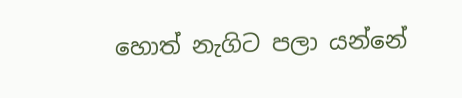හොත් නැගිට පලා යන්නේ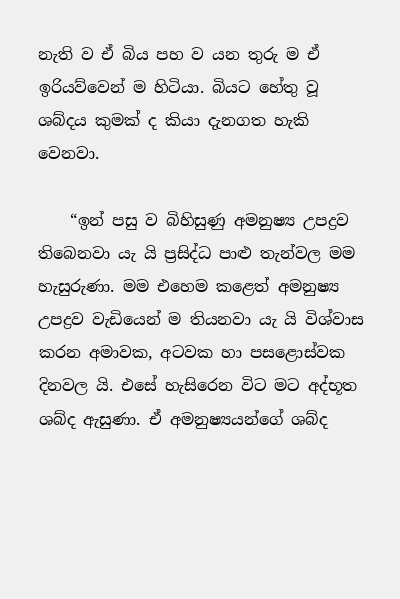නැති ව ඒ බිය පහ ව යන තුරු ම ඒ ඉරියව්වෙන් ම හිටියා. බියට හේතු වූ ශබ්දය කුමක් ද කියා දැනගත හැකි වෙනවා.

    “ඉන් පසු ව බිහිසුණු අමනුෂ්‍ය උපද්‍රව තිබෙනවා යැ යි ප්‍රසිද්ධ පාළු තැන්වල මම හැසුරුණා. මම එහෙම කළෙත් අමනුෂ්‍ය උපද්‍රව වැඩියෙන් ම තියනවා යැ යි විශ්වාස කරන අමාවක, අටවක හා පසළොස්වක දිනවල යි. එසේ හැසිරෙන විට මට අද්භූත ශබ්ද ඇසුණා. ඒ අමනුෂ්‍යයන්ගේ ශබ්ද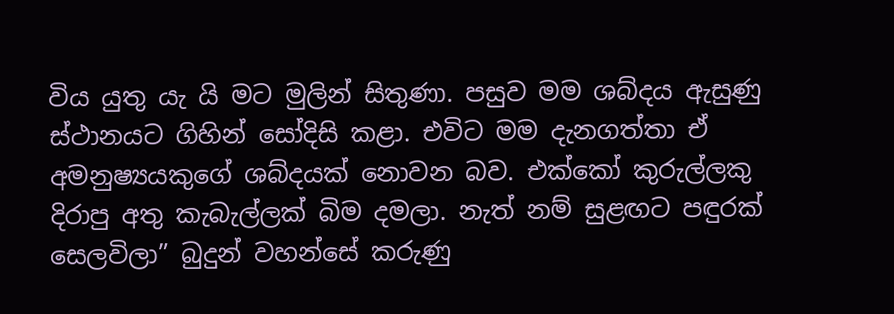විය යුතු යැ යි මට මුලින් සිතුණා. පසුව මම ශබ්දය ඇසුණු ස්ථානයට ගිහින් සෝදිසි කළා. එවිට මම දැනගත්තා ඒ අමනුෂ්‍යයකුගේ ශබ්දයක් නොවන බව. එක්කෝ කුරුල්ලකු දිරාපු අතු කැබැල්ලක් බිම දමලා. නැත් නම් සුළඟට පඳුරක් සෙලවිලා” බුදුන් වහන්සේ කරුණු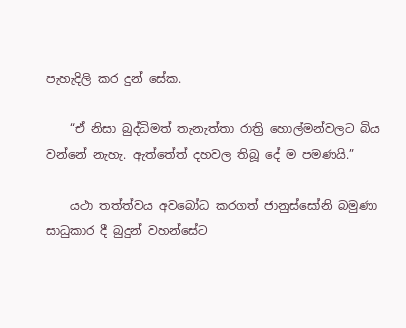පැහැදිලි කර දුන් සේක.

    “ඒ නිසා බුද්ධිමත් තැනැත්තා රාත්‍රි හොල්මන්වලට බිය වන්නේ නැහැ. ඇත්තේත් දහවල තිබූ දේ ම පමණයි.”

    යථා තත්ත්වය අවබෝධ කරගත් ජානුස්සෝනි බමුණා සාධුකාර දී බුදුන් වහන්සේට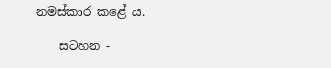නමස්කාර කළේ ය.

    සටහන -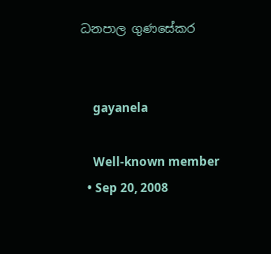ධනපාල ගුණසේකර


    gayanela

    Well-known member
  • Sep 20, 2008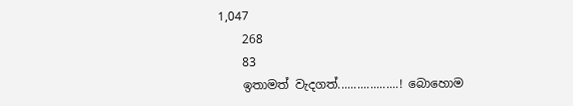1,047
    268
    83
    ඉතාමත් වැදගත්...................! බොහොම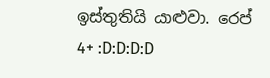ඉස්තුතියි යාළුවා. රෙප් 4+ :D:D:D:D